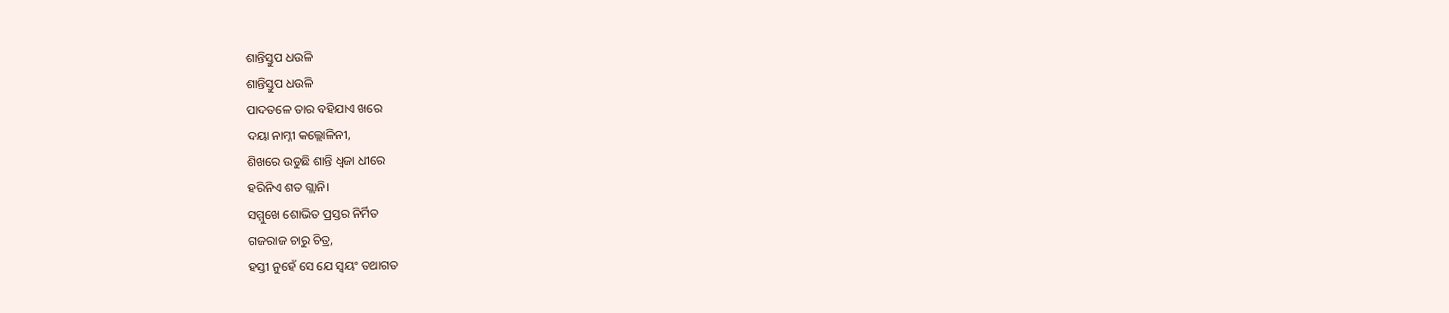ଶାନ୍ତିସ୍ତୁପ ଧଉଳି
ଶାନ୍ତିସ୍ତୁପ ଧଉଳି
ପାଦତଳେ ତାର ବହିଯାଏ ଖରେ
ଦୟା ନାମ୍ନୀ କଲ୍ଲୋଳିନୀ,
ଶିଖରେ ଉଡୁଛି ଶାନ୍ତି ଧ୍ଵଜା ଧୀରେ
ହରିନିଏ ଶତ ଗ୍ଲାନି।
ସମ୍ମୁଖେ ଶୋଭିତ ପ୍ରସ୍ତର ନିର୍ମିତ
ଗଜରାଜ ଚାରୁ ଚିତ୍ର,
ହସ୍ତୀ ନୁହେଁ ସେ ଯେ ସ୍ୱୟଂ ତଥାଗତ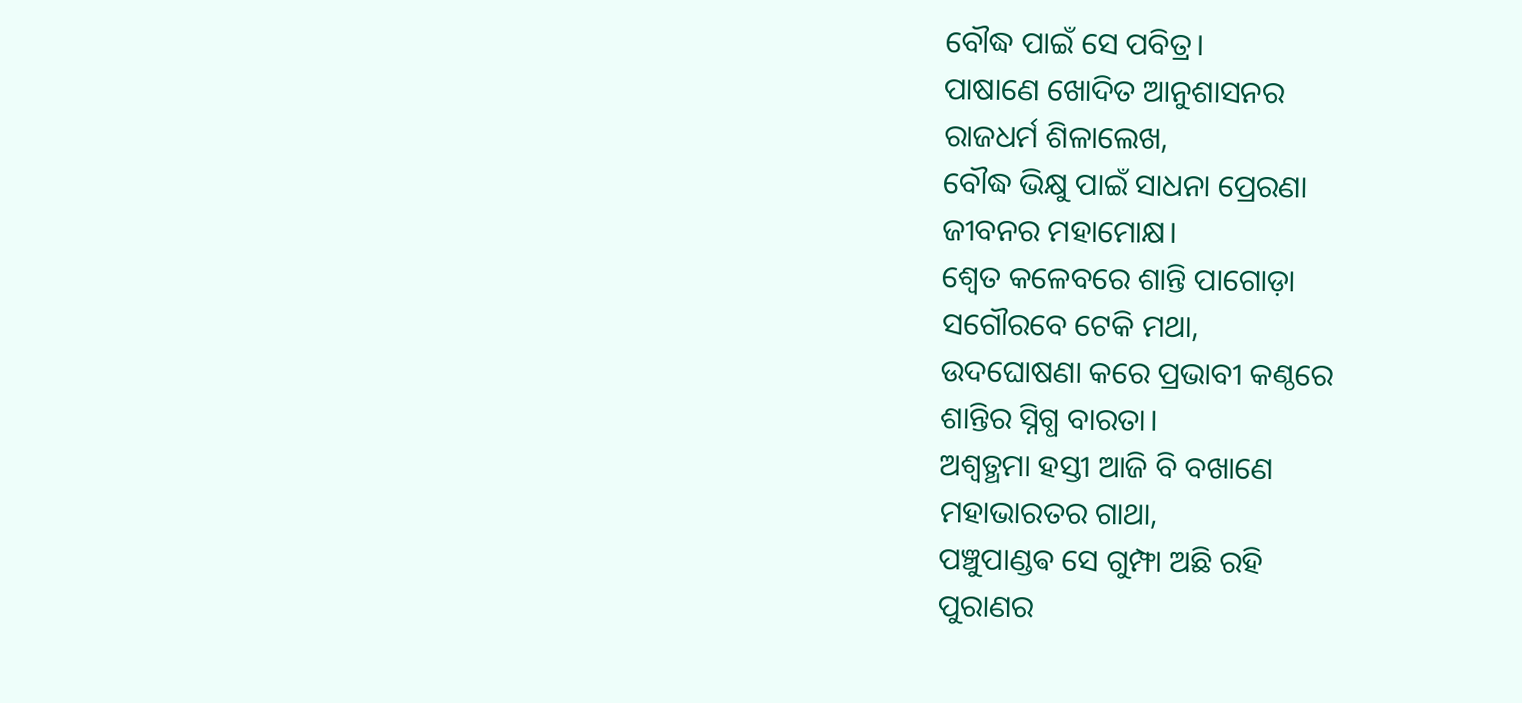ବୌଦ୍ଧ ପାଇଁ ସେ ପବିତ୍ର।
ପାଷାଣେ ଖୋଦିତ ଆନୁଶାସନର
ରାଜଧର୍ମ ଶିଳାଲେଖ,
ବୌଦ୍ଧ ଭିକ୍ଷୁ ପାଇଁ ସାଧନା ପ୍ରେରଣା
ଜୀବନର ମହାମୋକ୍ଷ।
ଶ୍ୱେତ କଳେବରେ ଶାନ୍ତି ପାଗୋଡ଼ା
ସଗୌରବେ ଟେକି ମଥା,
ଉଦଘୋଷଣା କରେ ପ୍ରଭାବୀ କଣ୍ଠରେ
ଶାନ୍ତିର ସ୍ନିଗ୍ଧ ବାରତା।
ଅଶ୍ୱତ୍ଥମା ହସ୍ତୀ ଆଜି ବି ବଖାଣେ
ମହାଭାରତର ଗାଥା,
ପଞ୍ଚୁପାଣ୍ଡଵ ସେ ଗୁମ୍ଫା ଅଛି ରହି
ପୁରାଣର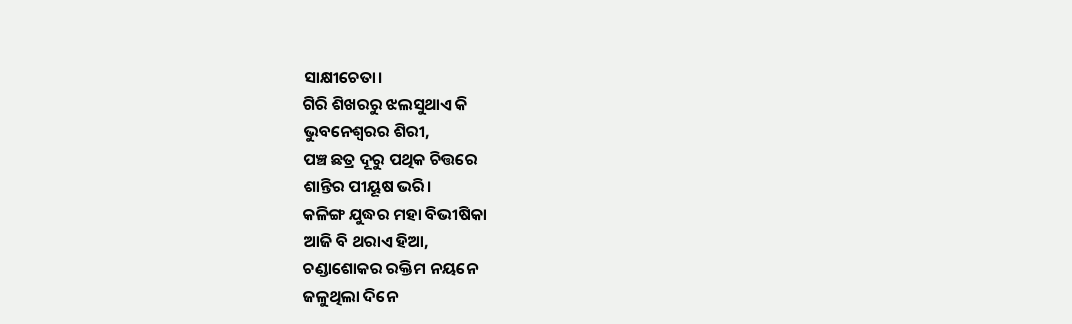ସାକ୍ଷୀଚେତା।
ଗିରି ଶିଖରରୁ ଝଲସୁଥାଏ କି
ଭୁବନେଶ୍ୱରର ଶିରୀ,
ପଞ୍ଚ ଛତ୍ର ଦୂରୁ ପଥିକ ଚିତ୍ତରେ
ଶାନ୍ତିର ପୀୟୂଷ ଭରି।
କଳିଙ୍ଗ ଯୁଦ୍ଧର ମହା ବିଭୀଷିକା
ଆଜି ବି ଥରାଏ ହିଆ,
ଚଣ୍ଡାଶୋକର ରକ୍ତିମ ନୟନେ
ଜଳୁଥିଲା ଦିନେ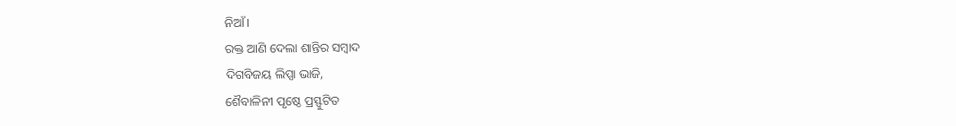ନିଆଁ।
ରକ୍ତ ଆଣି ଦେଲା ଶାନ୍ତିର ସମ୍ବାଦ
ଦିଗବିଜୟ ଲିପ୍ସା ଭାଜି,
ଶୈବାଳିନୀ ପୃଷ୍ଠେ ପ୍ରସ୍ଫୁଟିତ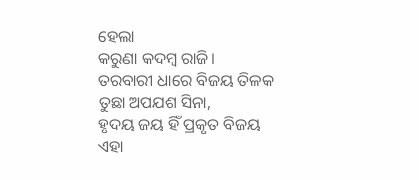ହେଲା
କରୁଣା କଦମ୍ବ ରାଜି।
ତରବାରୀ ଧାରେ ବିଜୟ ତିଳକ
ତୁଛା ଅପଯଶ ସିନା,
ହୃଦୟ ଜୟ ହିଁ ପ୍ରକୃତ ବିଜୟ
ଏହା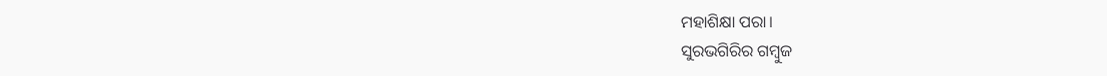ମହାଶିକ୍ଷା ପରା।
ସୁରଭଗିରିର ଗମ୍ବୁଜ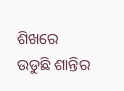ଶିଖରେ
ଉଡୁଛି ଶାନ୍ତିର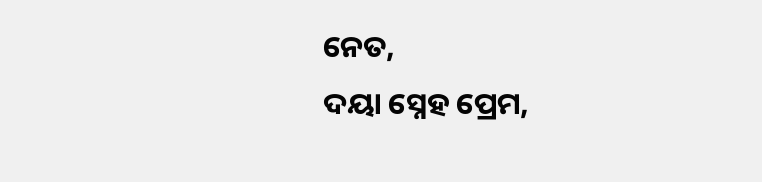ନେତ,
ଦୟା ସ୍ନେହ ପ୍ରେମ,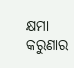କ୍ଷମା କରୁଣାର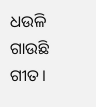ଧଉଳି ଗାଉଛି ଗୀତ।